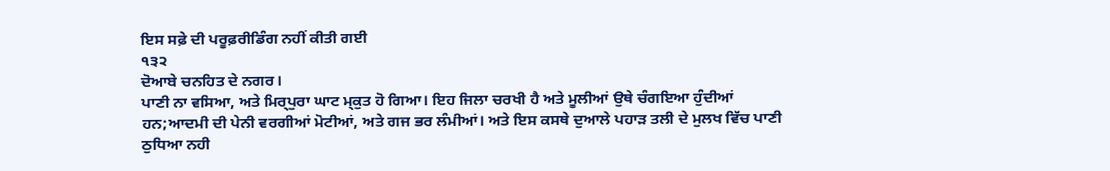ਇਸ ਸਫ਼ੇ ਦੀ ਪਰੂਫ਼ਰੀਡਿੰਗ ਨਹੀਂ ਕੀਤੀ ਗਈ
੧੩੨
ਦੋਆਬੇ ਚਨਹਿਤ ਦੇ ਨਗਰ।
ਪਾਣੀ ਨਾ ਵਸਿਆ, ਅਤੇ ਮਿਰ੍ਪੁਰਾ ਘਾਟ ਮ੍ਕੁਤ ਹੋ ਗਿਆ। ਇਹ ਜਿਲਾ ਚਰਖੀ ਹੈ ਅਤੇ ਮੂਲੀਆਂ ਉਥੇ ਚੰਗਇਆ ਹੁੰਦੀਆਂ ਹਨ;ਆਦਮੀ ਦੀ ਪੇਨੀ ਵਰਗੀਆਂ ਮੋਟੀਆਂ, ਅਤੇ ਗਜ ਭਰ ਲੰਮੀਆਂ। ਅਤੇ ਇਸ ਕਸਥੇ ਦੁਆਲੇ ਪਹਾੜ ਤਲੀ ਦੇ ਮੁਲਖ ਵਿੱਚ ਪਾਣੀ ਠੁਧਿਆ ਨਹੀ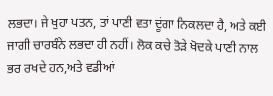ਲਭਦਾ। ਜੇ ਖੁਹਾ ਪਤਨ, ਤਾਂ ਪਾਣੀ ਵਤਾ ਦੂਂਗਾ ਨਿਕਲਦਾ ਹੈ, ਅਤੇ ਕਈ ਜਾਗੀ ਚਾਰਬੰਨੇ ਲਭਦਾ ਹੀ ਨਹੀਂ। ਲੋਕ ਕਚੇ ਤੋੜੇ ਖੋਦਕੇ ਪਾਣੀ ਨਾਲ ਭਰ ਰਖਦੇ ਹਨ,ਅਤੇ ਵਡੀਆਂ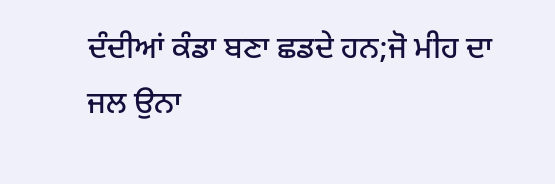ਦੰਦੀਆਂ ਕੰਡਾ ਬਣਾ ਛਡਦੇ ਹਨ;ਜੋ ਮੀਹ ਦਾ ਜਲ ਉਨਾ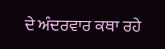ਦੇ ਅੰਦਰਵਾਰ ਕਥਾ ਰਹੇ